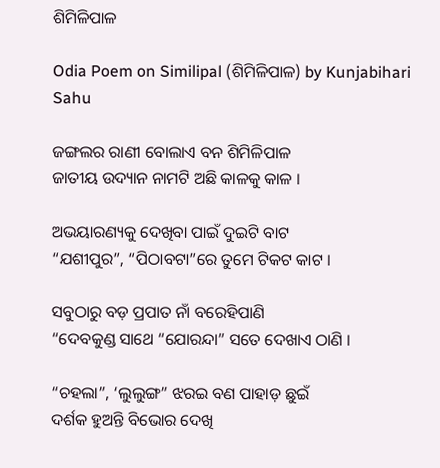ଶିମିଳିପାଳ

Odia Poem on Similipal (ଶିମିଳିପାଳ) by Kunjabihari Sahu

ଜଙ୍ଗଲର ରାଣୀ ବୋଲାଏ ବନ ଶିମିଳିପାଳ
ଜାତୀୟ ଉଦ୍ୟାନ ନାମଟି ଅଛି କାଳକୁ କାଳ ।

ଅଭୟାରଣ୍ୟକୁ ଦେଖିବା ପାଇଁ ଦୁଇଟି ବାଟ
“ଯଶୀପୁର”, “ପିଠାବଟା”ରେ ତୁମେ ଟିକଟ କାଟ ।

ସବୁଠାରୁ ବଡ଼ ପ୍ରପାତ ନାଁ ବରେହିପାଣି
“ଦେବକୁଣ୍ଡ ସାଥେ “ଯୋରନ୍ଦା” ସତେ ଦେଖାଏ ଠାଣି ।

“ଚହଲା”, ‘ଲୁଲୁଙ୍ଗ” ଝରଇ ବଣ ପାହାଡ଼ ଛୁଇଁ
ଦର୍ଶକ ହୁଅନ୍ତି ବିଭୋର ଦେଖି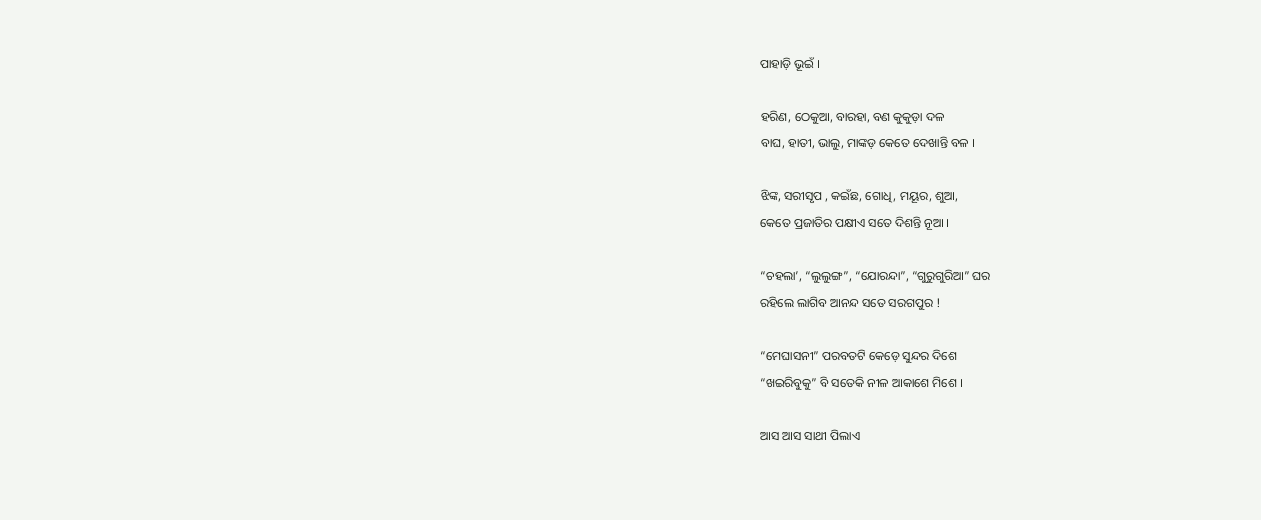ପାହାଡ଼ି ଭୂଇଁ ।

ହରିଣ, ଠେକୁଆ, ବାରହା, ବଣ କୁକୁଡ଼ା ଦଳ
ବାଘ, ହାତୀ, ଭାଲୁ, ମାଙ୍କଡ଼ କେତେ ଦେଖାନ୍ତି ବଳ ।

ଝିଙ୍କ, ସରୀସୃପ , କଇଁଛ, ଗୋଧି, ମୟୂର, ଶୁଆ,
କେତେ ପ୍ରଜାତିର ପକ୍ଷୀଏ ସତେ ଦିଶନ୍ତି ନୂଆ ।

“ଚହଲା’, “ଲୁଲୁଙ୍ଗ”, “ଯୋରନ୍ଦା”, “ଗୁରୁଗୁରିଆ” ଘର
ରହିଲେ ଲାଗିବ ଆନନ୍ଦ ସତେ ସରଗପୁର !

“ମେଘାସନୀ” ପରବତଟି କେଡ଼େ ସୁନ୍ଦର ଦିଶେ
“ଖଇରିବୁକୁ” ବି ସତେକି ନୀଳ ଆକାଶେ ମିଶେ ।

ଆସ ଆସ ସାଥୀ ପିଲାଏ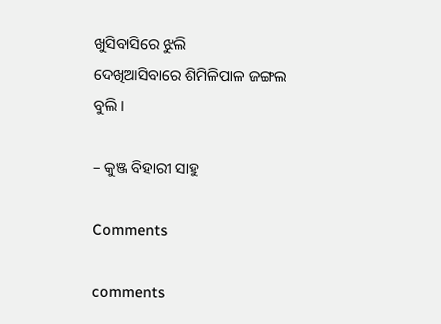ଖୁସିବାସିରେ ଝୁଲି
ଦେଖିଆସିବାରେ ଶିମିଳିପାଳ ଜଙ୍ଗଲ ବୁଲି ।

– କୁଞ୍ଜ ବିହାରୀ ସାହୁ

Comments

comments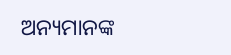ଅନ୍ୟମାନଙ୍କ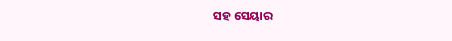ସହ ସେୟାର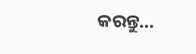କରନ୍ତୁ...